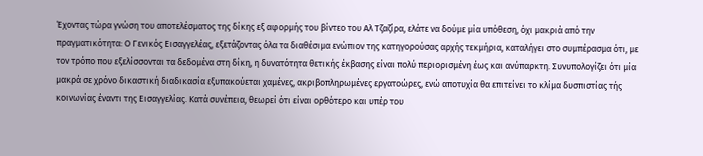Έχοντας τώρα γνώση του αποτελέσματος της δίκης εξ αφορμής του βίντεο του Αλ Τζαζίρα, ελάτε να δούμε μία υπόθεση, όχι μακριά από την πραγματικότητα: Ο Γενικός Εισαγγελέας, εξετάζοντας όλα τα διαθέσιμα ενώπιον της κατηγορούσας αρχής τεκμήρια, καταλήγει στο συμπέρασμα ότι, με τον τρόπο που εξελίσσονται τα δεδομένα στη δίκη, η δυνατότητα θετικής έκβασης είναι πολύ περιορισμένη έως και ανύπαρκτη. Συνυπολογίζει ότι μία μακρά σε χρόνο δικαστική διαδικασία εξυπακούεται χαμένες, ακριβοπληρωμένες εργατοώρες, ενώ αποτυχία θα επιτείνει το κλίμα δυσπιστίας τής κοινωνίας έναντι της Εισαγγελίας. Κατά συνέπεια, θεωρεί ότι είναι ορθότερο και υπέρ του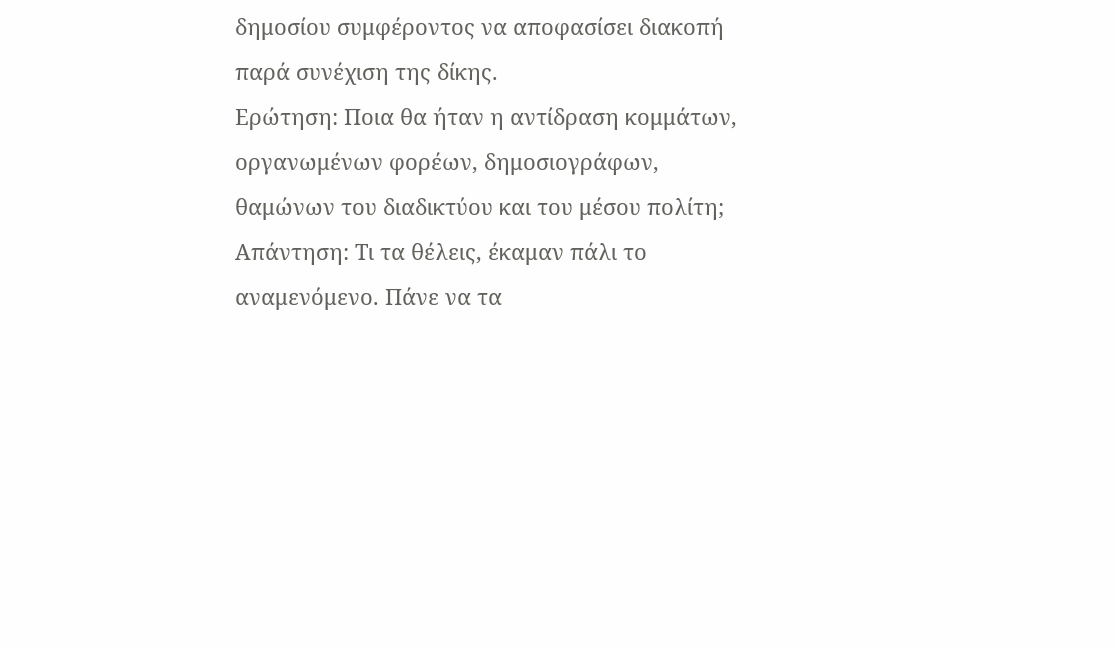δημοσίου συμφέροντος να αποφασίσει διακοπή παρά συνέχιση της δίκης.
Ερώτηση: Ποια θα ήταν η αντίδραση κομμάτων, οργανωμένων φορέων, δημοσιογράφων, θαμώνων του διαδικτύου και του μέσου πολίτη;
Απάντηση: Τι τα θέλεις, έκαμαν πάλι το αναμενόμενο. Πάνε να τα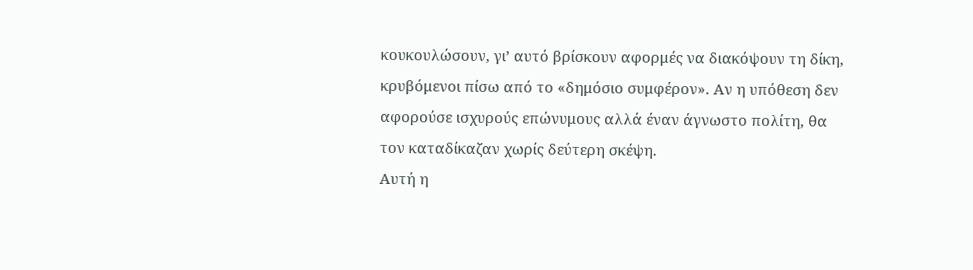κουκουλώσουν, γι’ αυτό βρίσκουν αφορμές να διακόψουν τη δίκη, κρυβόμενοι πίσω από το «δημόσιο συμφέρον». Αν η υπόθεση δεν αφορούσε ισχυρούς επώνυμους αλλά έναν άγνωστο πολίτη, θα τον καταδίκαζαν χωρίς δεύτερη σκέψη.
Αυτή η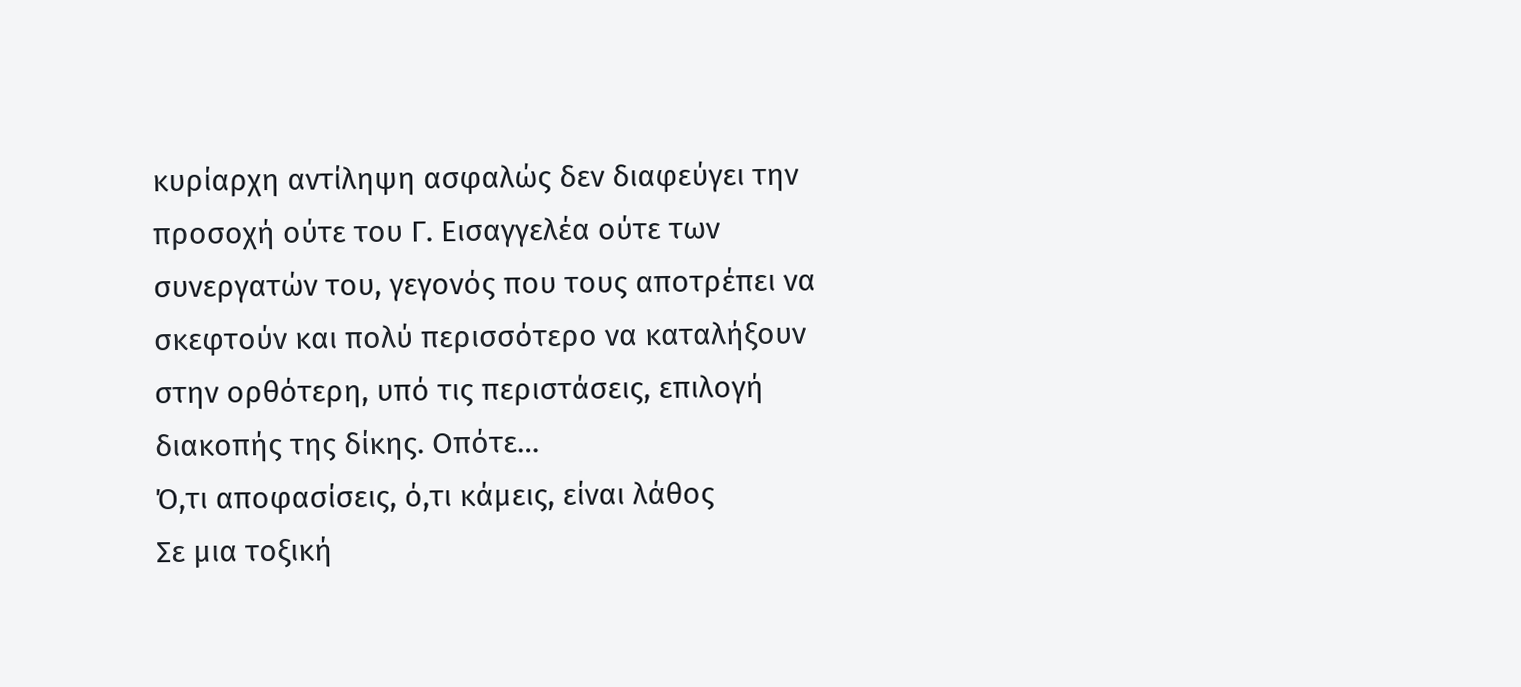κυρίαρχη αντίληψη ασφαλώς δεν διαφεύγει την προσοχή ούτε του Γ. Εισαγγελέα ούτε των συνεργατών του, γεγονός που τους αποτρέπει να σκεφτούν και πολύ περισσότερο να καταλήξουν στην ορθότερη, υπό τις περιστάσεις, επιλογή διακοπής της δίκης. Οπότε…
Ό,τι αποφασίσεις, ό,τι κάμεις, είναι λάθος
Σε μια τοξική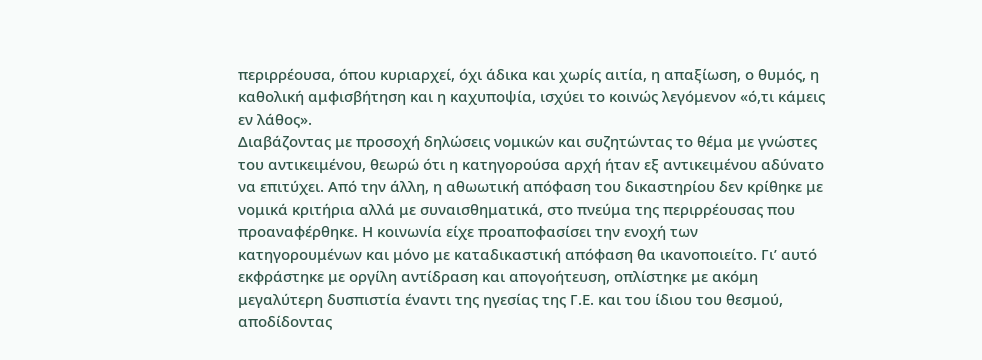περιρρέουσα, όπου κυριαρχεί, όχι άδικα και χωρίς αιτία, η απαξίωση, ο θυμός, η καθολική αμφισβήτηση και η καχυποψία, ισχύει το κοινώς λεγόμενον «ό,τι κάμεις εν λάθος».
Διαβάζοντας με προσοχή δηλώσεις νομικών και συζητώντας το θέμα με γνώστες του αντικειμένου, θεωρώ ότι η κατηγορούσα αρχή ήταν εξ αντικειμένου αδύνατο να επιτύχει. Από την άλλη, η αθωωτική απόφαση του δικαστηρίου δεν κρίθηκε με νομικά κριτήρια αλλά με συναισθηματικά, στο πνεύμα της περιρρέουσας που προαναφέρθηκε. Η κοινωνία είχε προαποφασίσει την ενοχή των κατηγορουμένων και μόνο με καταδικαστική απόφαση θα ικανοποιείτο. Γι’ αυτό εκφράστηκε με οργίλη αντίδραση και απογοήτευση, οπλίστηκε με ακόμη μεγαλύτερη δυσπιστία έναντι της ηγεσίας της Γ.Ε. και του ίδιου του θεσμού, αποδίδοντας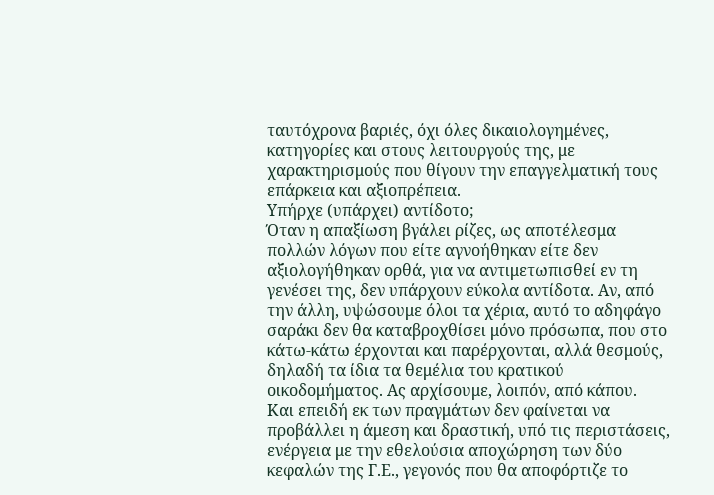ταυτόχρονα βαριές, όχι όλες δικαιολογημένες, κατηγορίες και στους λειτουργούς της, με χαρακτηρισμούς που θίγουν την επαγγελματική τους επάρκεια και αξιοπρέπεια.
Υπήρχε (υπάρχει) αντίδοτο;
Όταν η απαξίωση βγάλει ρίζες, ως αποτέλεσμα πολλών λόγων που είτε αγνοήθηκαν είτε δεν αξιολογήθηκαν ορθά, για να αντιμετωπισθεί εν τη γενέσει της, δεν υπάρχουν εύκολα αντίδοτα. Αν, από την άλλη, υψώσουμε όλοι τα χέρια, αυτό το αδηφάγο σαράκι δεν θα καταβροχθίσει μόνο πρόσωπα, που στο κάτω-κάτω έρχονται και παρέρχονται, αλλά θεσμούς, δηλαδή τα ίδια τα θεμέλια του κρατικού οικοδομήματος. Ας αρχίσουμε, λοιπόν, από κάπου.
Και επειδή εκ των πραγμάτων δεν φαίνεται να προβάλλει η άμεση και δραστική, υπό τις περιστάσεις, ενέργεια με την εθελούσια αποχώρηση των δύο κεφαλών της Γ.Ε., γεγονός που θα αποφόρτιζε το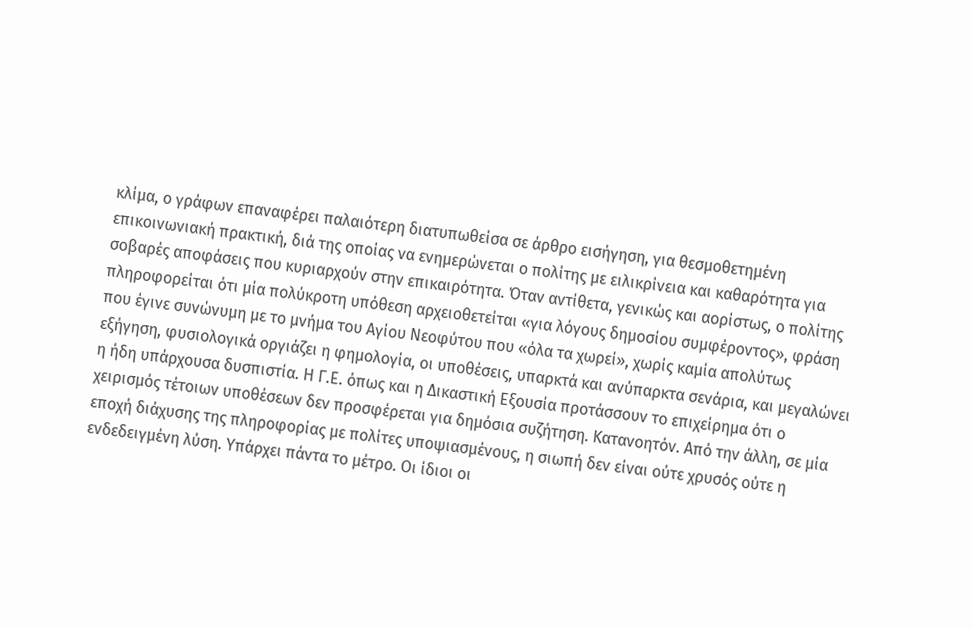κλίμα, ο γράφων επαναφέρει παλαιότερη διατυπωθείσα σε άρθρο εισήγηση, για θεσμοθετημένη επικοινωνιακή πρακτική, διά της οποίας να ενημερώνεται ο πολίτης με ειλικρίνεια και καθαρότητα για σοβαρές αποφάσεις που κυριαρχούν στην επικαιρότητα. Όταν αντίθετα, γενικώς και αορίστως, ο πολίτης πληροφορείται ότι μία πολύκροτη υπόθεση αρχειοθετείται «για λόγους δημοσίου συμφέροντος», φράση που έγινε συνώνυμη με το μνήμα του Αγίου Νεοφύτου που «όλα τα χωρεί», χωρίς καμία απολύτως εξήγηση, φυσιολογικά οργιάζει η φημολογία, οι υποθέσεις, υπαρκτά και ανύπαρκτα σενάρια, και μεγαλώνει η ήδη υπάρχουσα δυσπιστία. Η Γ.Ε. όπως και η Δικαστική Εξουσία προτάσσουν το επιχείρημα ότι ο χειρισμός τέτοιων υποθέσεων δεν προσφέρεται για δημόσια συζήτηση. Κατανοητόν. Από την άλλη, σε μία εποχή διάχυσης της πληροφορίας με πολίτες υποψιασμένους, η σιωπή δεν είναι ούτε χρυσός ούτε η ενδεδειγμένη λύση. Υπάρχει πάντα το μέτρο. Οι ίδιοι οι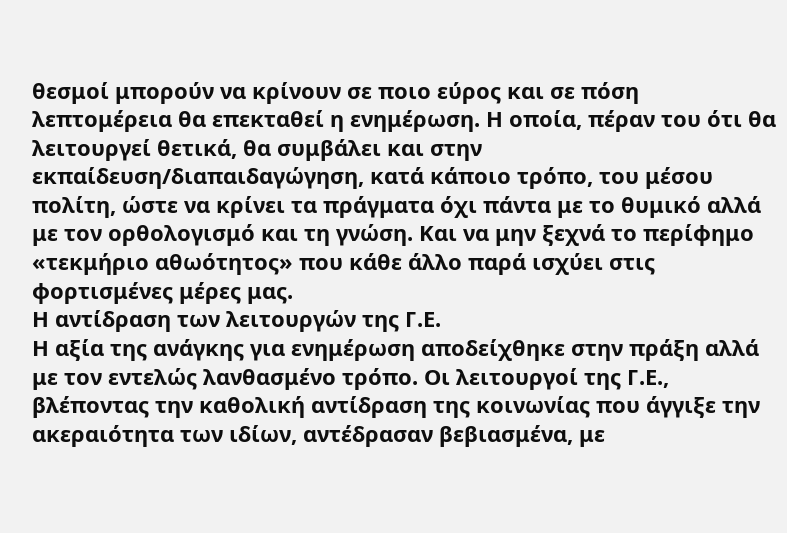θεσμοί μπορούν να κρίνουν σε ποιο εύρος και σε πόση λεπτομέρεια θα επεκταθεί η ενημέρωση. Η οποία, πέραν του ότι θα λειτουργεί θετικά, θα συμβάλει και στην εκπαίδευση/διαπαιδαγώγηση, κατά κάποιο τρόπο, του μέσου πολίτη, ώστε να κρίνει τα πράγματα όχι πάντα με το θυμικό αλλά με τον ορθολογισμό και τη γνώση. Και να μην ξεχνά το περίφημο «τεκμήριο αθωότητος» που κάθε άλλο παρά ισχύει στις φορτισμένες μέρες μας.
Η αντίδραση των λειτουργών της Γ.Ε.
Η αξία της ανάγκης για ενημέρωση αποδείχθηκε στην πράξη αλλά με τον εντελώς λανθασμένο τρόπο. Οι λειτουργοί της Γ.Ε., βλέποντας την καθολική αντίδραση της κοινωνίας που άγγιξε την ακεραιότητα των ιδίων, αντέδρασαν βεβιασμένα, με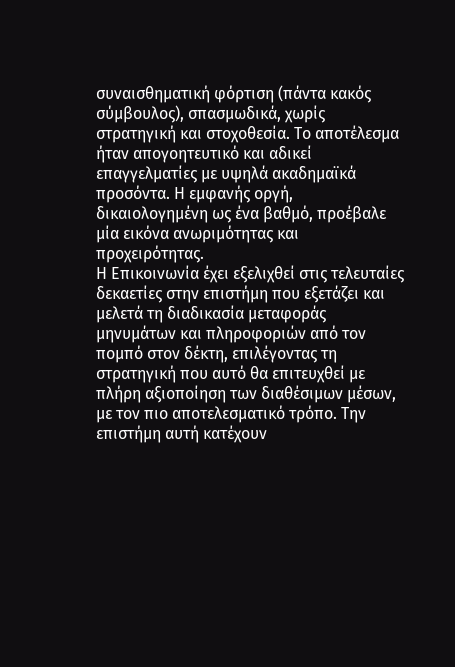συναισθηματική φόρτιση (πάντα κακός σύμβουλος), σπασμωδικά, χωρίς στρατηγική και στοχοθεσία. Το αποτέλεσμα ήταν απογοητευτικό και αδικεί επαγγελματίες με υψηλά ακαδημαϊκά προσόντα. Η εμφανής οργή, δικαιολογημένη ως ένα βαθμό, προέβαλε μία εικόνα ανωριμότητας και προχειρότητας.
Η Επικοινωνία έχει εξελιχθεί στις τελευταίες δεκαετίες στην επιστήμη που εξετάζει και μελετά τη διαδικασία μεταφοράς μηνυμάτων και πληροφοριών από τον πομπό στον δέκτη, επιλέγοντας τη στρατηγική που αυτό θα επιτευχθεί με πλήρη αξιοποίηση των διαθέσιμων μέσων, με τον πιο αποτελεσματικό τρόπο. Την επιστήμη αυτή κατέχουν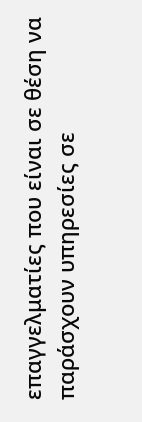επαγγελματίες που είναι σε θέση να παράσχουν υπηρεσίες σε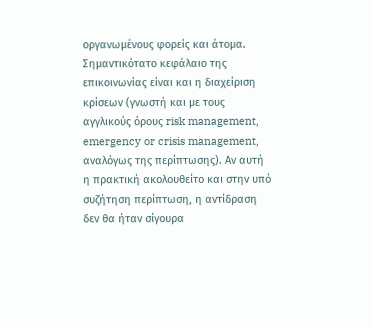οργανωμένους φορείς και άτομα. Σημαντικότατο κεφάλαιο της επικοινωνίας είναι και η διαχείριση κρίσεων (γνωστή και με τους αγγλικούς όρους risk management, emergency or crisis management, αναλόγως της περίπτωσης). Αν αυτή η πρακτική ακολουθείτο και στην υπό συζήτηση περίπτωση, η αντίδραση δεν θα ήταν σίγουρα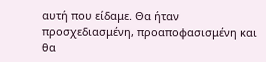αυτή που είδαμε. Θα ήταν προσχεδιασμένη, προαποφασισμένη και θα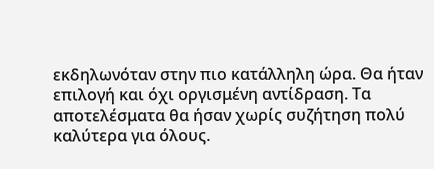εκδηλωνόταν στην πιο κατάλληλη ώρα. Θα ήταν επιλογή και όχι οργισμένη αντίδραση. Τα αποτελέσματα θα ήσαν χωρίς συζήτηση πολύ καλύτερα για όλους.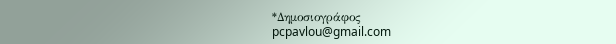*Δημοσιογράφος
pcpavlou@gmail.com